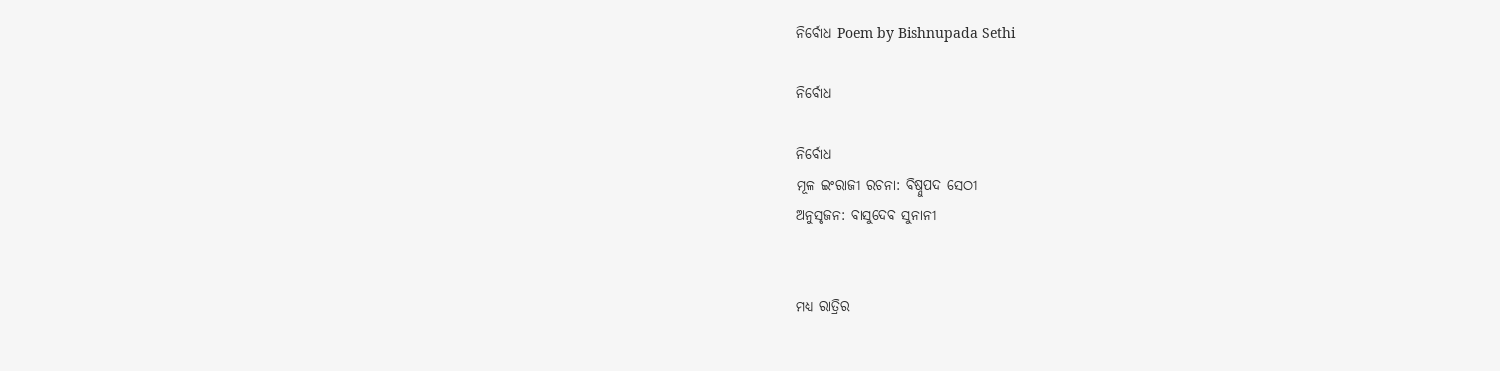ନିର୍ବୋଧ Poem by Bishnupada Sethi

ନିର୍ବୋଧ

ନିର୍ବୋଧ
ମୂଳ ଇଂରାଜୀ ରଚନା: ବିଷ୍ନୁପଦ ସେଠୀ
ଅନୁସୃଜନ: ବାସୁଦେବ ସୁନାନୀ


ମଧ୍ଯ ରାତ୍ରିର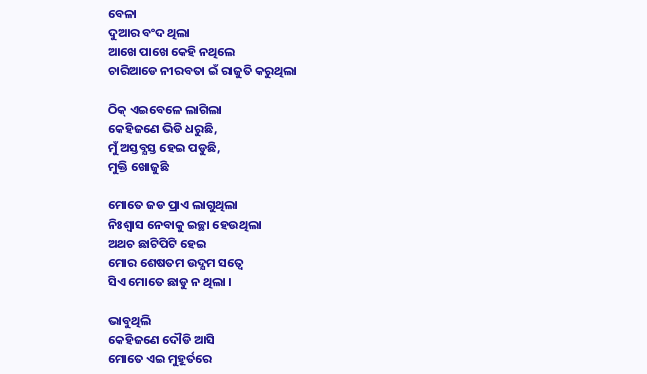ବେଳା
ଦୁଆର ବଂଦ ଥିଲା
ଆଖେ ପାଖେ କେହି ନଥିଲେ
ଚାରିଆଡେ ନୀରବତା ଇଁ ରାଜୁତି କରୁଥିଲା

ଠିକ୍ ଏଇବେଳେ ଲାଗିଲା
କେହିଜଣେ ଭିଡି ଧରୁଛି,
ମୁଁ ଅସ୍ତବ୍ଯସ୍ତ ହେଇ ପଡୁଛି,
ମୁକ୍ତି ଖୋଜୁଛି

ମୋତେ ଜଡ ପ୍ରାଏ ଲାଗୁଥିଲା
ନିଃଶ୍ବାସ ନେବାକୁ ଇଚ୍ଛା ହେଉଥିଲା
ଅଥଚ ଛାଟିପିଟି ହେଇ
ମୋର ଶେଷତମ ଉଦ୍ଯମ ସତ୍ବେ
ସିଏ ମୋତେ ଛାଡୁ ନ ଥିଲା ।

ଭାବୁଥିଲି
କେହିଜଣେ ଦୌଡି ଆସି
ମୋତେ ଏଇ ମୁହୂର୍ତରେ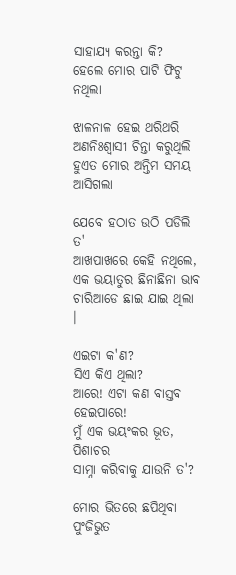ସାହାଯ୍ୟ କରନ୍ତା କି?
ହେଲେ ମୋର ପାଟି ଫିଟୁ ନଥିଲା

ଝାଳନାଳ ହେଇ ଥରିଥରି
ଅଣନିଃଶ୍ବାସୀ ଚିନ୍ତା କରୁଥିଲି
ହୁଏତ ମୋର ଅନ୍ତିମ ସମୟ ଆସିଗଲା

ଯେବେ ହଠାତ ଉଠି ପଡିଲି ତ'
ଆଖପାଖରେ କେହି ନଥିଲେ,
ଏକ ଭୟାତୁର ଛିନାଛିନା ଭାବ
ଚାରିଆଡେ ଛାଇ ଯାଇ ଥିଲା ।

ଏଇଟା କ'ଣ?
ସିଏ କିଏ ଥିଲା?
ଆରେ! ଏଟା କଣ ବାସ୍ତବ ହେଇପାରେ!
ମୁଁ ଏକ ଭୟଂକର ଭୂତ, ପିଶାଚର
ସାମ୍ନା କରିବାକୁ ଯାଉନି ତ'?

ମୋର ଭିତରେ ଛପିଥିବା
ପୁଂଜିଭୁତ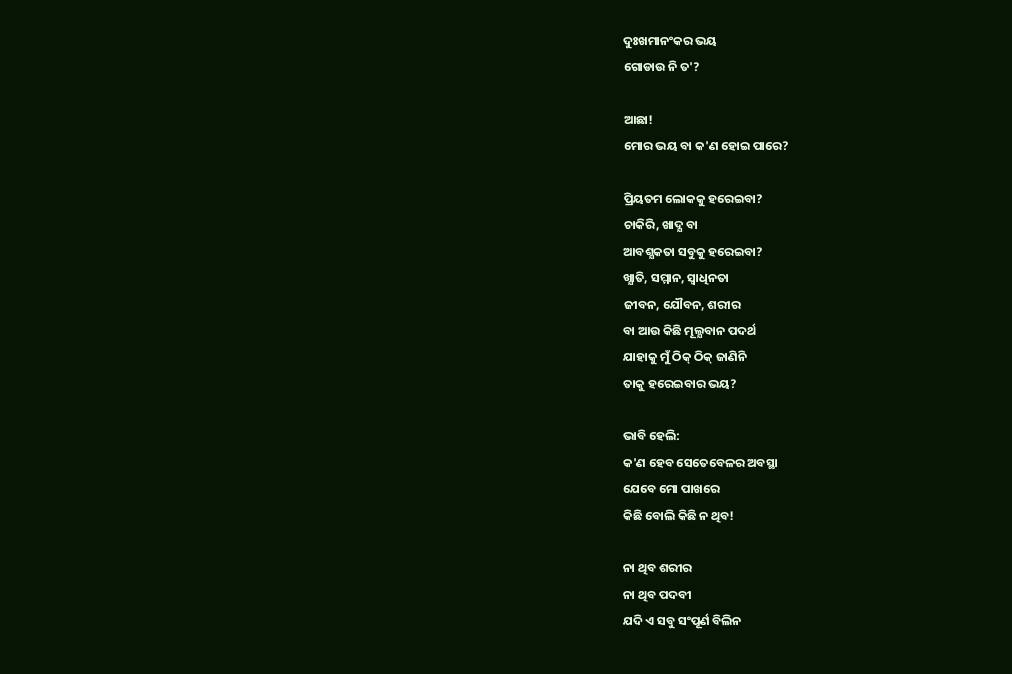ଦୁଃଖମାନଂକର ଭୟ
ଗୋଡାଉ ନି ତ'?

ଆଛା!
ମୋର ଭୟ ବା କ'ଣ ହୋଇ ପାରେ?

ପ୍ରିୟତମ ଲୋକକୁ ହରେଇବା?
ଚାକିରି, ଖାଦ୍ଯ ବା
ଆବଶ୍ଯକତା ସବୁକୁ ହରେଇବା?
ଖ୍ଯାତି, ସମ୍ମାନ, ସ୍ବାଧିନତା
ଜୀବନ, ଯୌବନ, ଶରୀର
ବା ଆଉ କିଛି ମୂଲ୍ଯବାନ ପଦର୍ଥ
ଯାହାକୁ ମୁଁ ଠିକ୍ ଠିକ୍ ଜାଣିନି
ତାକୁ ହରେଇବାର ଭୟ?

ଭାବି ହେଲି:
କ'ଣ ହେବ ସେତେବେଳର ଅବସ୍ଥା
ଯେବେ ମୋ ପାଖରେ
କିଛି ବୋଲି କିଛି ନ ଥିବ!

ନା ଥିବ ଶରୀର
ନା ଥିବ ପଦବୀ
ଯଦି ଏ ସବୁ ସଂପୂର୍ଣ ବିଲିନ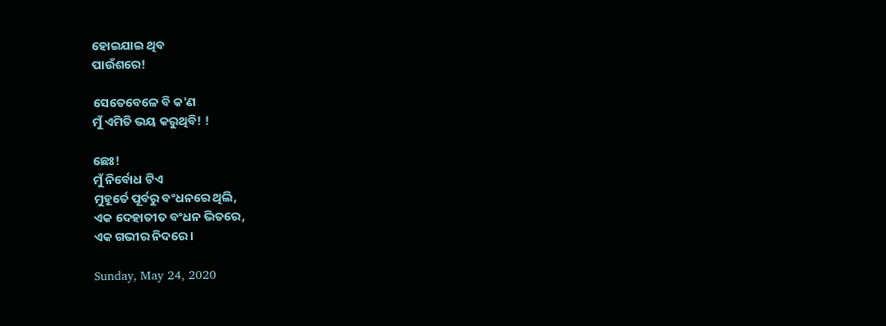ହୋଇଯାଇ ଥିବ
ପାଉଁଶରେ!

ସେତେବେଳେ ବି କ'ଣ
ମୁଁ ଏମିତି ଭୟ କରୁଥିବି! !

ଛେଃ!
ମୁଁ ନିର୍ବୋଧ ଟିଏ
ମୁହୂର୍ତେ ପୂର୍ବରୁ ବଂଧନରେ ଥିଲି,
ଏକ ଦେହାତୀତ ବଂଧନ ଭିତରେ,
ଏକ ଗଭୀର ନିଦରେ ।

Sunday, May 24, 2020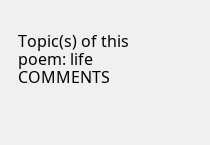Topic(s) of this poem: life
COMMENTS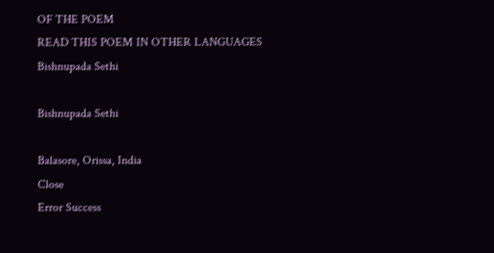OF THE POEM
READ THIS POEM IN OTHER LANGUAGES
Bishnupada Sethi

Bishnupada Sethi

Balasore, Orissa, India
Close
Error Success